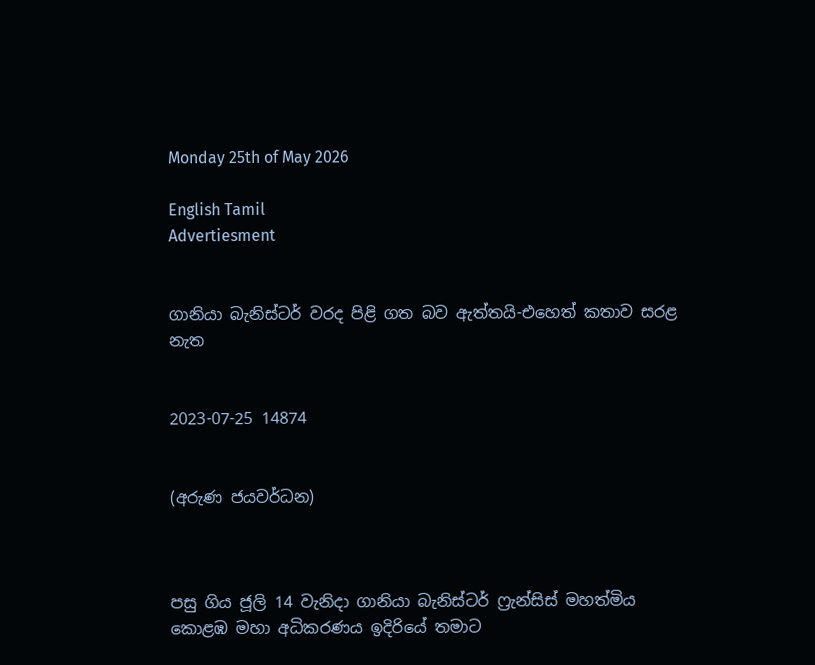Monday 25th of May 2026

English Tamil
Advertiesment


ගානියා බැනිස්ටර් වරද පිළි ගත බව ඇත්තයි-එහෙත් කතාව සරළ නැත


2023-07-25 14874


(අරුණ ජයවර්ධන)



පසු ගිය ජූලි 14 වැනිදා ගානියා බැනිස්ටර් ෆ්‍රැන්සිස් මහත්මිය කොළඹ මහා අධිකරණය ඉදිරියේ තමාට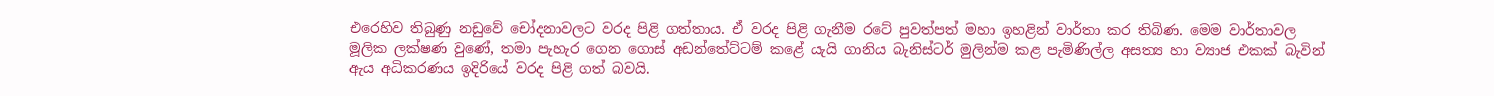එරෙහිව තිබුණු නඩුවේ චෝදනාවලට වරද පිළි ගත්තාය. ඒ වරද පිළි ගැනීම රටේ පුවත්පත් මහා ඉහළින් වාර්තා කර තිබිණ. මෙම වාර්තාවල මූලික ලක්ෂණ වුණේ, තමා පැහැර ගෙන ගොස් අඩන්තේට්ටම් කළේ යැයි ගානිය බැනිස්ටර් මුලින්ම කළ පැමිණිල්ල අසත්‍ය හා ව්‍යාජ එකක් බැවින් ඇය අධිකරණය ඉදිරියේ වරද පිළි ගත් බවයි.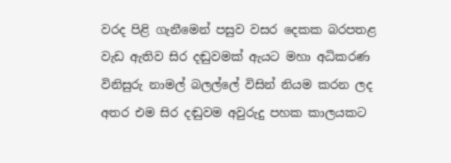වරද පිළි ගැනීමෙන් පසුව වසර දෙකක බරපතළ වැඩ ඇතිව සිර දඬුවමක් ඇයට මහා අධිකරණ විනිසුරු නාමල් බලල්ලේ විසින් නියම කරන ලද අතර එම සිර දඬුවම අවුරුදු පහක කාලයකට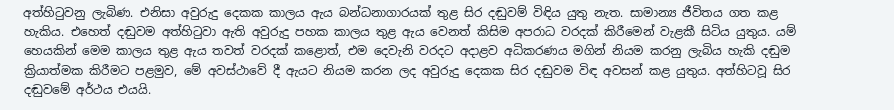අත්හිටුවනු ලැබිණ. එනිසා අවුරුදු දෙකක කාලය ඇය බන්ධනාගාරයක් තුළ සිර දඬුවම් විඳිය යුතු නැත. සාමාන්‍ය ජීවිතය ගත කළ හැකිය. එහෙත් දඬුවම අත්හිටුවා ඇති අවුරුදු පහක කාලය තුළ ඇය වෙනත් කිසිම අපරාධ වරදක් කිරීමෙන් වැළකී සිටිය යුතුය. යම් හෙයකින් මෙම කාලය තුළ ඇය තවත් වරදක් කළොත්, එම දෙවැනි වරදට අදාළව අධිකරණය මගින් නියම කරනු ලැබිය හැකි දඬුම ක්‍රියාත්මක කිරීමට පළමුව, මේ අවස්ථාවේ දී ඇයට නියම කරන ලද අවුරුදු දෙකක සිර දඬුවම විඳ අවසන් කළ යුතුය. අත්හිටවූ සිර දඬුවමේ අර්ථය එයයි.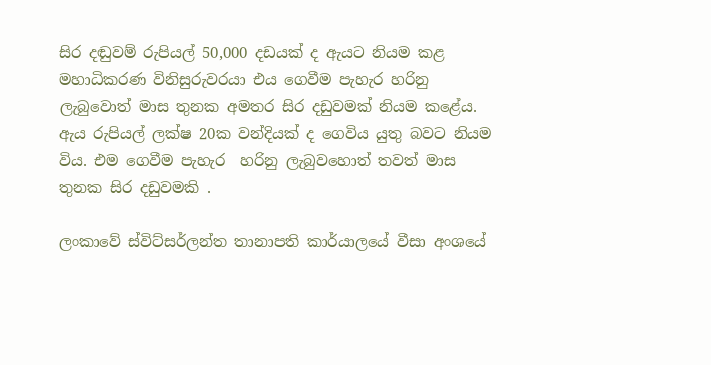සිර දඬුවම් රුපියල් 50,000 දඩයක් ද ඇයට නියම කළ මහාධිකරණ විනිසුරුවරයා එය ගෙවීම පැහැර හරිනු ලැබුවොත් මාස තුනක අමතර සිර දඩුවමක් නියම කළේය. ඇය රුපියල් ලක්ෂ 20ක වන්දියක් ද ගෙවිය යුතු බවට නියම විය. එම ගෙවීම පැහැර  හරිනු ලැබුවහොත් තවත් මාස තුනක සිර දඩුවමකි .

ලංකාවේ ස්විට්සර්ලන්ත තානාපති කාර්යාලයේ වීසා අංශයේ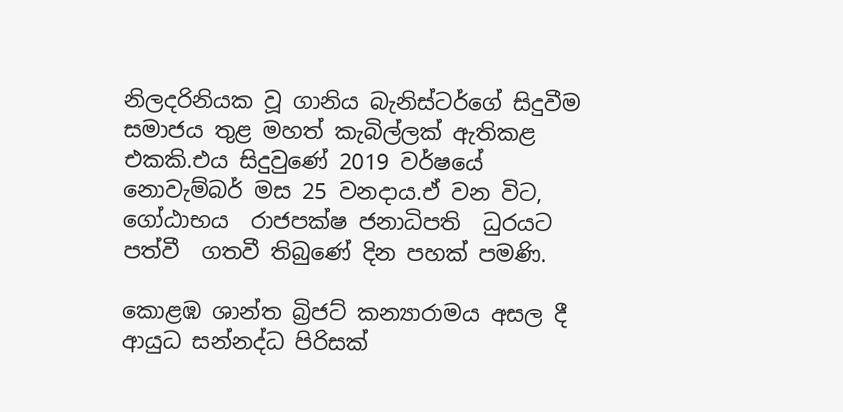නිලදරිනියක වූ ගානිය බැනිස්ටර්ගේ සිදුවීම සමාජය තුළ මහත් කැබිල්ලක් ඇතිකළ එකකි.එය සිදුවුණේ 2019 වර්ෂයේ නොවැම්බර් මස 25 වනදාය.ඒ වන විට, ගෝඨාභය  රාජපක්ෂ ජනාධිපති  ධුරයට  පත්වී  ගතවී තිබුණේ දින පහක් පමණි.

කොළඹ ශාන්ත බ්‍රිජට් කන්‍යාරාමය අසල දී ආයුධ සන්නද්ධ පිරිසක්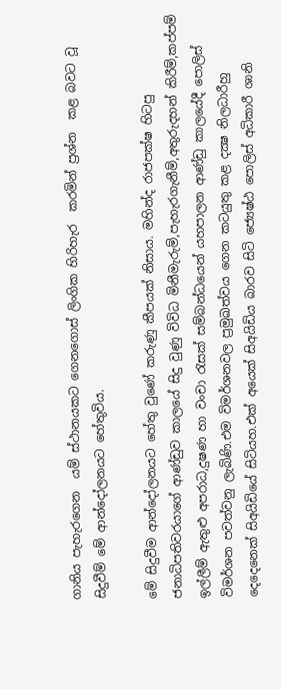ගානිය පැහැරගෙන  යම් ස්ථානයකට ගෙනගොස් ලිංගික හිරිහැර  කරමින් ප්‍රශ්න  කළ බවට වූ  සිදුවීම් මේ ආන්දෝලනයට හේතුවිය.

මේ සිදුවීම ආන්දෝලනයට හේතු වුණේ කරුණු කීපයක් නිසාය. මහින්ද රාජපක්ෂ හිටපු ජනාධිපතිවරයාගේ ආණ්ඩුව කාලයේ සිදු වුණු විවිධ මිනීමැරුම්,පැහැරගැනීම්,අතුරුදහන් කිරීම්,කප්පම් ඉල්ලීම් ඇතුළු අපරාධ,දුෂණ හා වංචා රැසක් සම්බන්ධයෙන් යහපාලන ආණ්ඩු කාලයේදී පොලිස් විමර්ශන පවත්වනු ලැබිණි.එම විමර්ශනවල ප්‍රමුඛත්වය ගෙන කටයුතු කළ දක්‍ෂ නිලධාරීහු දෙදෙනෙක් සිඅයිඩියේ සිටියහ.එක් අයෙක් සිඅයිඩිය බාරව සිටි ජ්‍යෙෂ්ඨ පොලිස් අධිකාරී ශානි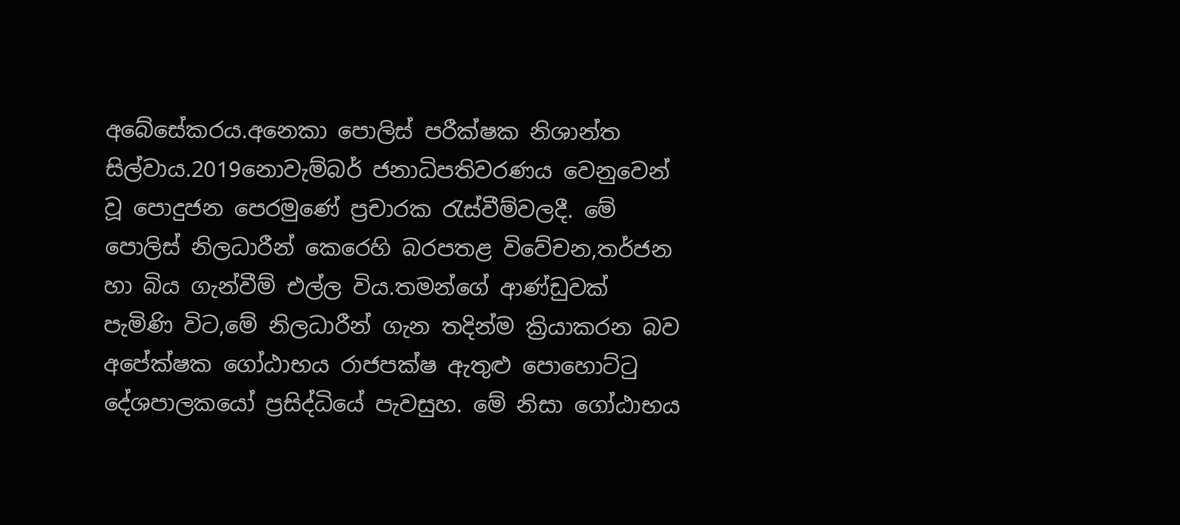අබේසේකරය.අනෙකා පොලිස් පරීක්ෂක නිශාන්ත සිල්වාය.2019නොවැම්බර් ජනාධිපතිවරණය වෙනුවෙන් වූ පොදුජන පෙරමුණේ ප්‍රචාරක රැස්වීම්වලදී. මේ පොලිස් නිලධාරීන් කෙරෙහි බරපතළ විවේචන,තර්ජන හා බිය ගැන්වීම් එල්ල විය.තමන්ගේ ආණ්ඩුවක් පැමිණි විට,මේ නිලධාරීන් ගැන තදින්ම ක්‍රියාකරන බව අපේක්ෂක ගෝඨාභය රාජපක්ෂ ඇතුළු පොහොට්ටු දේශපාලකයෝ ප්‍රසිද්ධියේ පැවසුහ. මේ නිසා ගෝඨාභය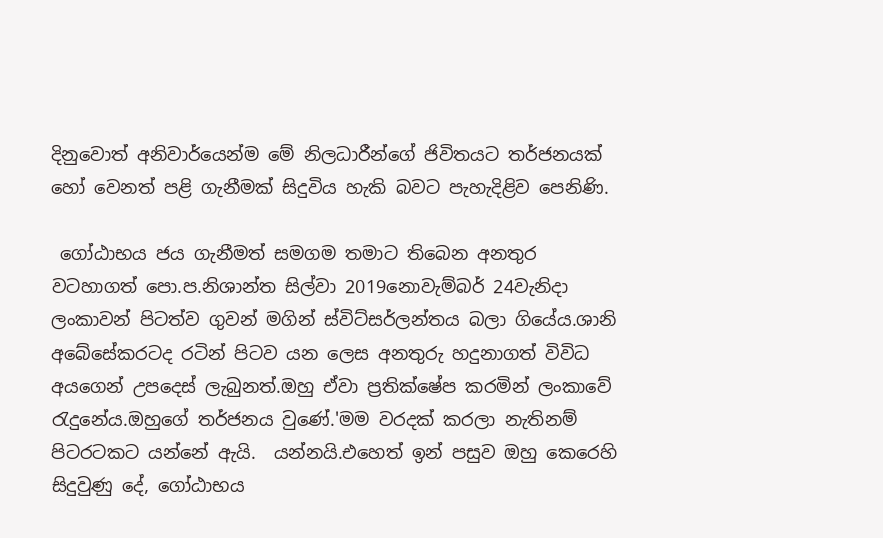දිනුවොත් අනිවාර්යෙන්ම මේ නිලධාරීන්ගේ ජිවිතයට තර්ජනයක් හෝ වෙනත් පළි ගැනීමක් සිදුවිය හැකි බවට පැහැදිළිව පෙනිණි.

 ගෝඨාභය ජය ගැනීමත් සමගම තමාට තිබෙන අනතුර වටහාගත් පො.ප.නිශාන්ත සිල්වා 2019නොවැම්බර් 24වැනිදා ලංකාවන් පිටත්ව ගුවන් මගින් ස්විට්සර්ලන්තය බලා ගියේය.ශානි අබේසේකරටද රටින් පිටව යන ලෙස අනතුරු හදුනාගත් විවිධ අයගෙන් උපදෙස් ලැබුනත්.ඔහු ඒවා ප්‍රතික්ෂේප කරමින් ලංකාවේ රැදුනේය.ඔහුගේ තර්ජනය වුණේ.'මම වරදක් කරලා නැතිනම් පිටරටකට යන්නේ ඇයි.  යන්නයි.එහෙත් ඉන් පසුව ඔහු කෙරෙහි සිදුවුණු දේ, ගෝඨාභය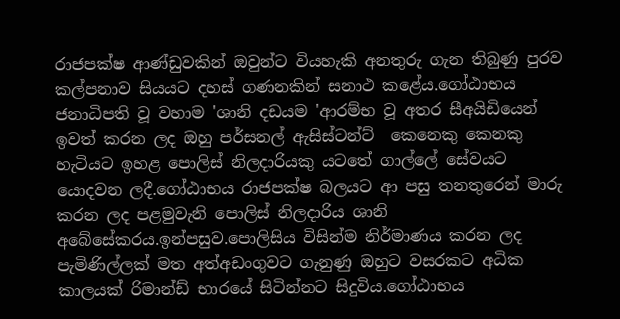රාජපක්ෂ ආණ්ඩුවකින් ඔවුන්ට වියහැකි අනතුරු ගැන තිබුණු පුරව කල්පනාව සියයට දහස් ගණනකින් සනාථ කළේය.ගෝඨාභය ජනාධිපති වූ වහාම 'ශානි දඩයම 'ආරම්භ වූ අතර සීඅයිඩියෙන් ඉවත් කරන ලද ඔහු පර්සනල් ඇසිස්ටන්ට්  කෙනෙකු කෙනකු හැටියට ඉහළ පොලිස් නිලදාරියකු යටතේ ගාල්ලේ සේවයට යොදවන ලදී.ගෝඨාභය රාජපක්ෂ බලයට ආ පසු තනතුරෙන් මාරු කරන ලද පළමුවැනි පොලිස් නිලදාරිය ශානි අබේසේකරය.ඉන්පසුව.පොලිසිය විසින්ම නිර්මාණය කරන ලද පැමිණිල්ලක් මත අත්අඩංගුවට ගැනුණු ඔහුට වසරකට අධික කාලයක් රිමාන්ඩ් භාරයේ සිටින්නට සිදුවිය.ගෝඨාභය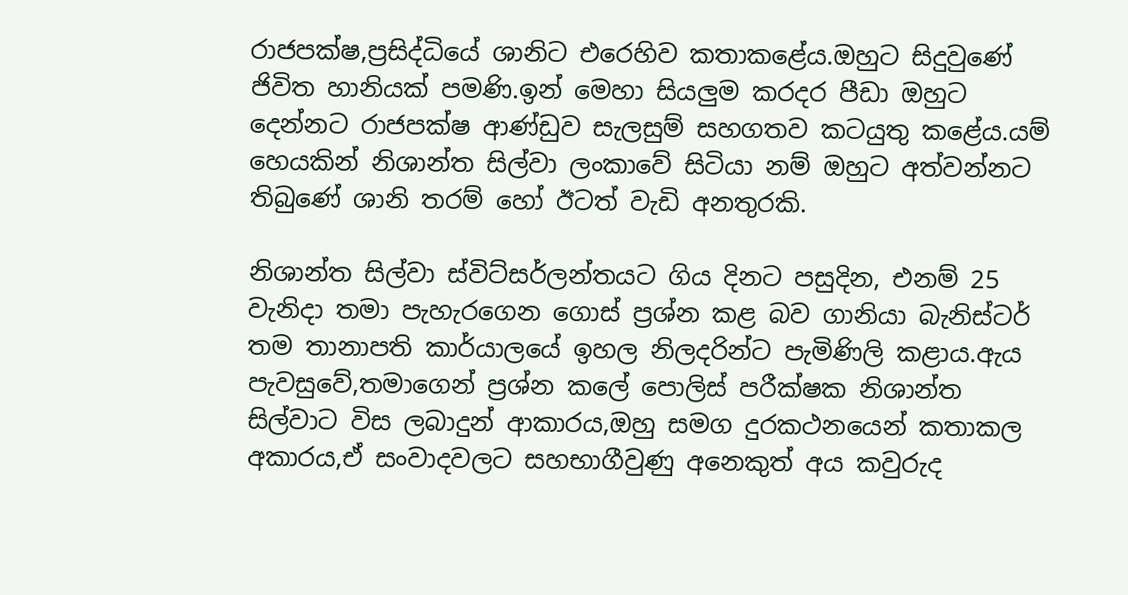රාජපක්ෂ,ප්‍රසිද්ධියේ ශානිට එරෙහිව කතාකළේය.ඔහුට සිදුවුණේ ජිවිත හානියක් පමණි.ඉන් මෙහා සියලුම කරදර පීඩා ඔහුට දෙන්නට රාජපක්ෂ ආණ්ඩුව සැලසුම් සහගතව කටයුතු කළේය.යම් හෙයකින් නිශාන්ත සිල්වා ලංකාවේ සිටියා නම් ඔහුට අත්වන්නට තිබුණේ ශානි තරම් හෝ ඊටත් වැඩි අනතුරකි.

නිශාන්ත සිල්වා ස්විට්සර්ලන්තයට ගිය දිනට පසුදින, එනම් 25 වැනිදා තමා පැහැරගෙන ගොස් ප්‍රශ්න කළ බව ගානියා බැනිස්ටර් තම තානාපති කාර්යාලයේ ඉහල නිලදරින්ට පැමිණිලි කළාය.ඇය පැවසුවේ,තමාගෙන් ප්‍රශ්න කලේ පොලිස් පරීක්ෂක නිශාන්ත සිල්වාට විස ලබාදුන් ආකාරය,ඔහු සමග දුරකථනයෙන් කතාකල අකාරය,ඒ සංවාදවලට සහභාගීවුණු අනෙකුත් අය කවුරුද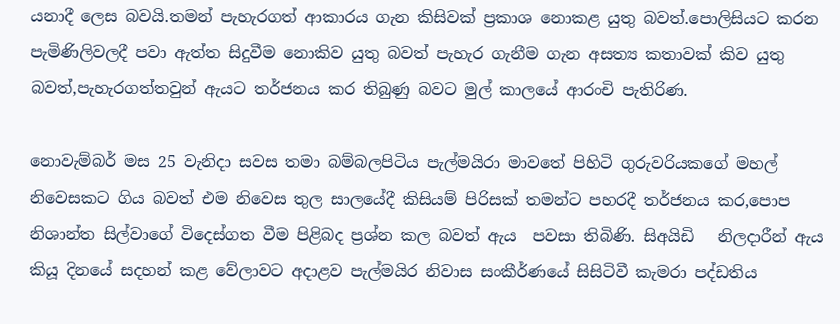යනාදී ලෙස බවයි.තමන් පැහැරගත් ආකාරය ගැන කිසිවක් ප්‍රකාශ නොකළ යුතු බවත්.පොලිසියට කරන පැමිණිලිවලදී පවා ඇත්ත සිදුවීම නොකිව යුතු බවත් පැහැර ගැනීම ගැන අසත්‍ය කතාවක් කිව යුතු බවත්,පැහැරගත්තවුන් ඇයට තර්ජනය කර තිබුණු බවට මුල් කාලයේ ආරංචි පැතිරිණ.

නොවැම්බර් මස 25 වැනිදා සවස තමා බම්බලපිටිය පැල්මයිරා මාවතේ පිහිටි ගුරුවරියකගේ මහල් නිවෙසකට ගිය බවත් එම නිවෙස තුල සාලයේදී කිසියම් පිරිසක් තමන්ට පහරදී තර්ජනය කර,පොප නිශාන්ත සිල්වාගේ විදෙස්ගත වීම පිළිබද ප්‍රශ්න කල බවත් ඇය  පවසා තිබිණි. සිඅයිඩි   නිලදාරීන් ඇය කියූ දිනයේ සදහන් කළ වේලාවට අදාළව පැල්මයිර නිවාස සංකීර්ණයේ සිසිටිවී කැමරා පද්ඩතිය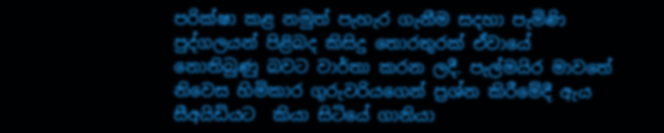පරික්ෂා කළ නමුත් පැහැර ගැනීම සදහා පැමිණි පුද්ගලයන් පිළිබද කිසිදු තොරතුරක් ඒවායේ නොතිබුණු බවට වාර්තා කරන ලදී. පැල්මයිර මාවතේ නිවෙස හිමිකාර ගුරුවරියගෙන් ප්‍රශ්න කිරීමේදී ඇය සීඅයිඩියට  කියා සිටියේ ගානියා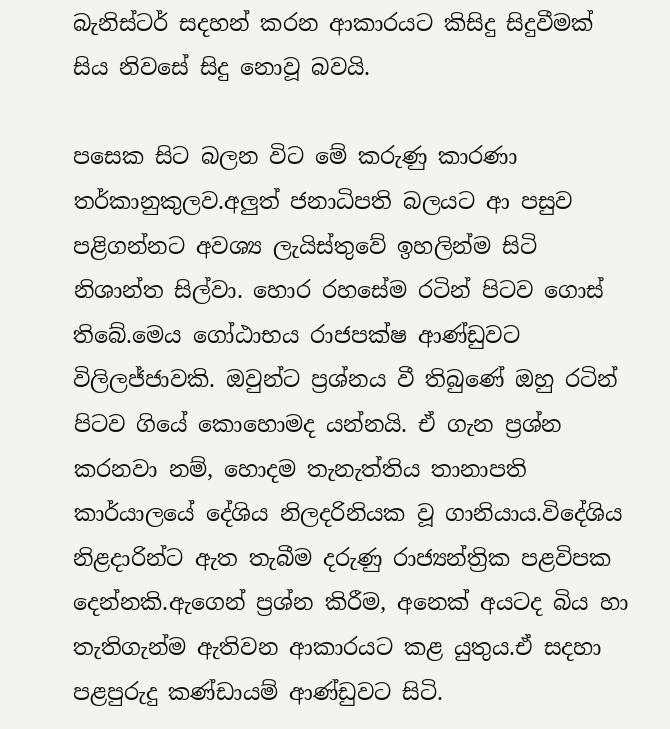බැනිස්ටර් සදහන් කරන ආකාරයට කිසිදු සිදුවීමක් සිය නිවසේ සිදු නොවූ බවයි.

පසෙක සිට බලන විට මේ කරුණු කාරණා තර්කානුකුලව.අලුත් ජනාධිපති බලයට ආ පසුව පළිගන්නට අවශ්‍ය ලැයිස්තුවේ ඉහලින්ම සිටි නිශාන්ත සිල්වා. හොර රහසේම රටින් පිටව ගොස් තිබේ.මෙය ගෝඨාභය රාජපක්ෂ ආණ්ඩුවට විලිලජ්ජාවකි. ඔවුන්ට ප්‍රශ්නය වී තිබුණේ ඔහු රටින් පිටව ගියේ කොහොමද යන්නයි. ඒ ගැන ප්‍රශ්න කරනවා නම්, හොදම තැනැත්තිය තානාපති කාර්යාලයේ දේශිය නිලදරිනියක වූ ගානියාය.විදේශිය නිළදාරින්ට ඇත තැබීම දරුණු රාජ්‍යන්ත්‍රික පළවිපක දෙන්නකි.ඇගෙන් ප්‍රශ්න කිරීම, අනෙක් අයටද බිය හා තැතිගැන්ම ඇතිවන ආකාරයට කළ යුතුය.ඒ සදහා පළපුරුදු කණ්ඩායම් ආණ්ඩුවට සිටි.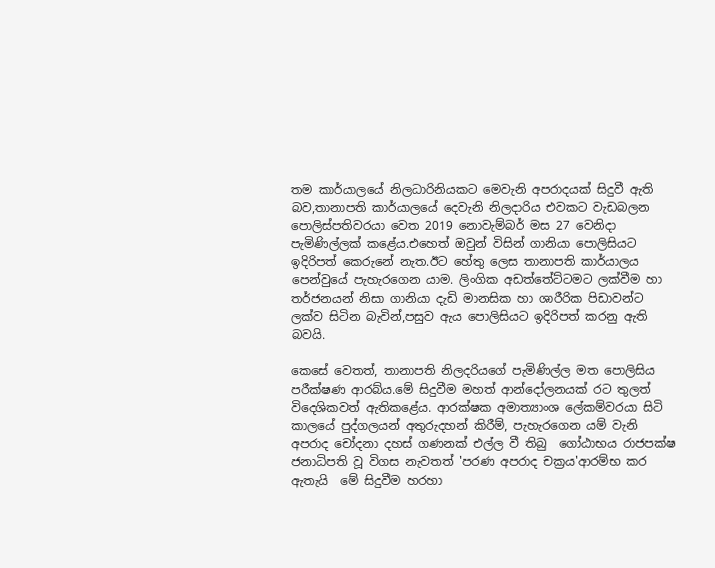තම කාර්යාලයේ නිලධාරිනියකට මෙවැනි අපරාදයක් සිදුවී ඇති බව,තානාපති කාර්යාලයේ දෙවැනි නිලදාරිය එවකට වැඩබලන පොලිස්පතිවරයා වෙත 2019 නොවැම්බර් මස 27 වෙනිදා පැමිණිල්ලක් කළේය.එහෙත් ඔවුන් විසින් ගානියා පොලිසියට ඉදිරිපත් කෙරුනේ නැත.ඊට හේතු ලෙස තානාපති කාර්යාලය පෙන්වුයේ පැහැරගෙන යාම. ලිංගික අඩත්තේට්ටමට ලක්වීම හා තර්ජනයන් නිසා ගානියා දැඩි මානසික හා ශාරීරික පිඩාවන්ට ලක්ව සිටින බැවින්,පසුව ඇය පොලිසියට ඉදිරිපත් කරනු ඇති බවයි.

කෙසේ වෙතත්, තානාපති නිලදරියගේ පැමිණිල්ල මත පොලිසිය පරීක්ෂණ ආරබ්ය.මේ සිදුවීම මහත් ආන්දෝලනයක් රට තුලත් විදෙශිකවත් ඇතිකළේය. ආරක්ෂක අමාත්‍යාංශ ලේකම්වරයා සිටි කාලයේ පුද්ගලයන් අතුරුදහන් කිරීම්, පැහැරගෙන යම් වැනි අපරාද චෝදනා දහස් ගණනක් එල්ල වී තිබු  ගෝඨාභය රාජපක්ෂ ජනාධිපති වූ විගස නැවතත් 'පරණ අපරාද චක්‍රය'ආරම්භ කර ඇතැයි  මේ සිදුවීම හරහා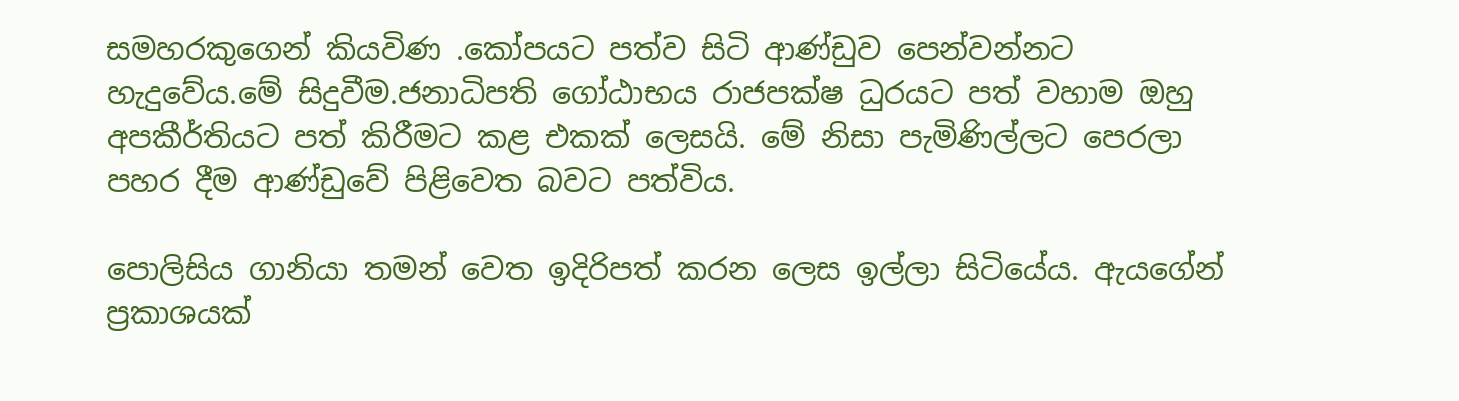සමහරකුගෙන් කියවිණ .කෝපයට පත්ව සිටි ආණ්ඩුව පෙන්වන්නට හැදුවේය.මේ සිදුවීම.ජනාධිපති ගෝඨාභය රාජපක්ෂ ධුරයට පත් වහාම ඔහු අපකීර්තියට පත් කිරීමට කළ එකක් ලෙසයි. මේ නිසා පැමිණිල්ලට පෙරලා පහර දීම ආණ්ඩුවේ පිළිවෙත බවට පත්විය.

පොලිසිය ගානියා තමන් වෙත ඉදිරිපත් කරන ලෙස ඉල්ලා සිටියේය. ඇයගේන්  ප්‍රකාශයක්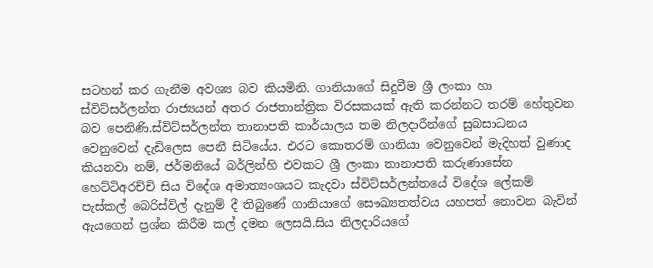සටහන් කර ගැනීම අවශ්‍ය බව කියමිනි. ගානියාගේ සිදුවීම ශ්‍රී ලංකා හා ස්විට්සර්ලන්ත රාජ්‍යයන් අතර රාජතාන්ත්‍රික විරසකයක් ඇති කරන්නට තරම් හේතුවන බව පෙනිණි.ස්විට්සර්ලන්ත තානාපති කාර්යාලය තම නිලදාරීන්ගේ සුබසාධනය වෙනුවෙන් දැඩිලෙස පෙනී සිටියේය. එරට කොතරම් ගානියා වෙනුවෙන් මැදිහත් වුණාද කියනවා නම්, ජර්මනියේ බර්ලින්හි එවකට ශ්‍රී ලංකා තානාපති කරුණාසේන හෙට්ටිඅරච්චි සිය විදේශ අමාත්‍යංශයට කැදවා ස්විට්සර්ලන්තයේ විදේශ ලේකම් පැස්කල් බෙරිස්විල් දැනුම් දී තිබුණේ ගානියාගේ සෞඛ්‍යතත්වය යහපත් නොවන බැවින් ඇයගෙන් ප්‍රශ්න කිරීම කල් දමන ලෙසයි.සිය නිලදාරියගේ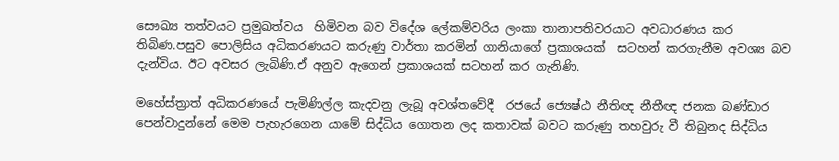සෞඛ්‍ය තත්වයට ප්‍රමුඛත්වය  හිමිවන බව විදේශ ලේකම්වරිය ලංකා තානාපතිවරයාට අවධාරණය කර තිබිණ.පසුව පොලිසිය අධිකරණයට කරුණු වාර්තා කරමින් ගානියාගේ ප්‍රකාශයක්  සටහන් කරගැනීම අවශ්‍ය බව දැන්විය. ඊට අවසර ලැබිණි.ඒ අනුව ඇගෙන් ප්‍රකාශයක් සටහන් කර ගැනිණි.

මහේස්ත්‍රාත් අධිකරණයේ පැමිණිල්ල කැදවනු ලැබූ අවශ්තවේදී  රජයේ ජ්‍යෙෂ්ඨ නීතිඥ නීතීඥ ජනක බණ්ඩාර පෙන්වාදුන්නේ මෙම පැහැරගෙන යාමේ සිද්ධිය ගොතන ලද කතාවක් බවට කරුණු තහවුරු වී තිබුනද සිද්ධිය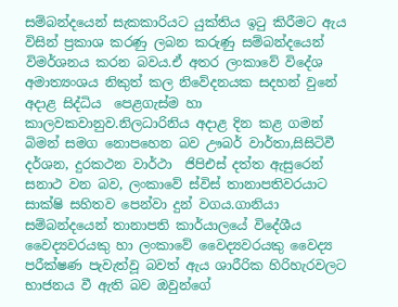සම්බන්දයෙන් සැකකාරියට යුක්තිය ඉටු කිරීමට ඇය  විසින් ප්‍රකාශ කරණු ලබන කරුණු සම්බන්දයෙන් විමර්ශනය කරන බවය.ඒ අතර ලංකාවේ විදේශ අමාත්‍යංශය නිකුත් කල නිවේදනයක සදහන් වුනේ අදාළ සිද්ධිය  පෙළගැස්ම හා කාලවකවානුව.නිලධාරිනිය අදාළ දින කළ ගමන් බිමන් සමග නොපහෙන බව ඌබර් වාර්තා,සිසිටිවී දර්ශන, දුරකථන වාර්ථා  ජිපිඑස් දත්ත ඇසුරෙන් සනාථ වන බව, ලංකාවේ ස්විස් තානාපතිවරයාට සාක්ෂි සහිතව පෙන්වා දුන් වගය.ගානියා සම්බන්දයෙන් තානාපති කාර්යාලයේ විදේශීය වෛද්‍යවරයකු හා ලංකාවේ වෛද්‍යවරයකු වෛද්‍ය පරීක්ෂණ පැවැත්වූ බවත් ඇය ශාරීරික හිරිහැරවලට භාජනය වී ඇති බව ඔවුන්ගේ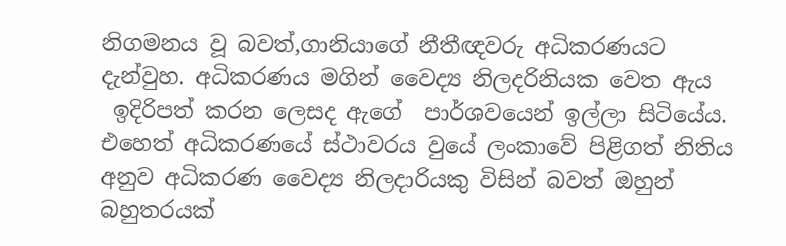නිගමනය වූ බවත්,ගානියාගේ නීතීඥවරු අධිකරණයට දැන්වුහ. අධිකරණය මගින් වෛද්‍ය නිලදරිනියක වෙත ඇය
 ඉදිරිපත් කරන ලෙසද ඇගේ  පාර්ශවයෙන් ඉල්ලා සිටියේය. එහෙත් අධිකරණයේ ස්ථාවරය වුයේ ලංකාවේ පිළිගත් නිතිය අනුව අධිකරණ වෛද්‍ය නිලදාරියකු විසින් බවත් ඔහුන් බහුතරයක්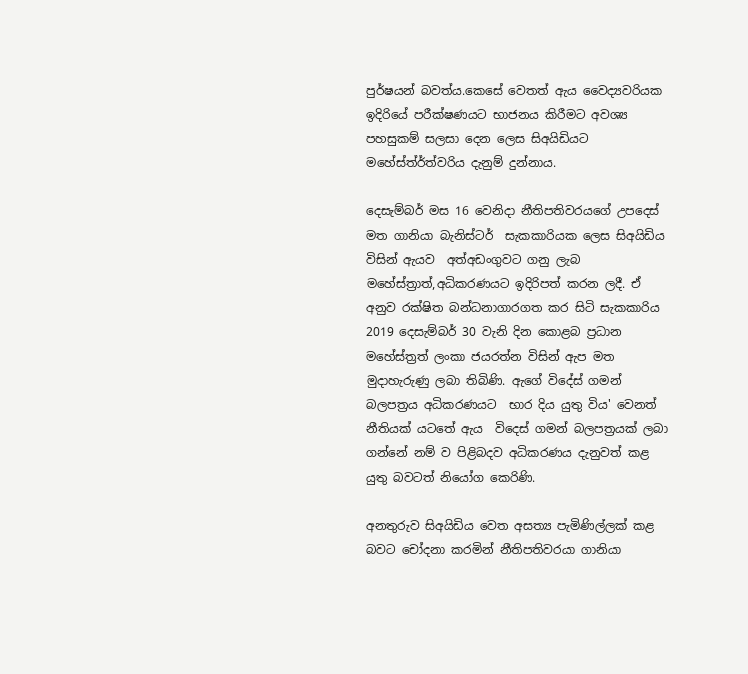පුර්ෂයන් බවත්ය.කෙසේ වෙතත් ඇය වෛද්‍යවරියක ඉදිරියේ පරීක්ෂණයට භාජනය කිරීමට අවශ්‍ය පහසුකම් සලසා දෙන ලෙස සිඅයිඩියට මහේස්ත්ර්ත්වරිය දැනුම් දුන්නාය.

දෙසැම්බර් මස 16 වෙනිදා නීතිපතිවරයගේ උපදෙස් මත ගානියා බැනිස්ටර්  සැකකාරියක ලෙස සිඅයිඩිය විසින් ඇයව  අත්අඩංගුවට ගනු ලැබ  මහේස්ත්‍රාත්,අධිකරණයට ඉදිරිපත් කරන ලදී. ඒ අනුව රක්ෂිත බන්ධනාගාරගත කර සිටි සැකකාරිය 2019 දෙසැම්බර් 30 වැනි දින කොළබ ප්‍රධාන මහේස්ත්‍රත් ලංකා ජයරත්න විසින් ඇප මත මුදාහැරුණු ලබා තිබිණි. ඇගේ විදේස් ගමන් බලපත්‍රය අධිකරණයට  භාර දිය යුතු විය' වෙනත් නීතියක් යටතේ ඇය  විදෙස් ගමන් බලපත්‍රයක් ලබා ගන්නේ නම් ව පිළිබදව අධිකරණය දැනුවත් කළ යුතු බවටත් නියෝග කෙරිණි.

අනතුරුව සිඅයිඩිය වෙත අසත්‍ය පැමිණිල්ලක් කළ බවට චෝදනා කරමින් නීතිපතිවරයා ගානියා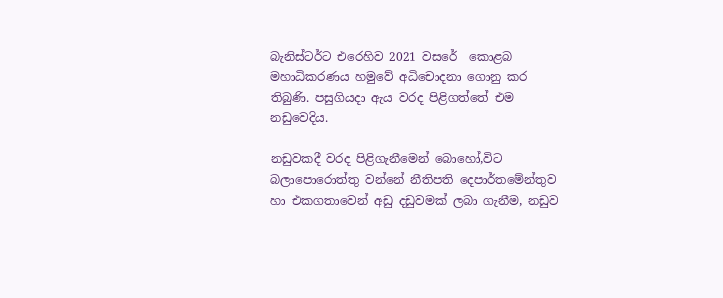බැනිස්ටර්ට එරෙහිව 2021 වසරේ  කොළබ මහාධිකරණය හමුවේ අධිචොදනා ගොනු කර තිබුණි. පසුගියදා ඇය වරද පිළිගත්තේ එම නඩුවෙදිය.

නඩුවකදී වරද පිළිගැනීමෙන් බොහෝ,විට බලාපොරොත්තු වන්නේ නීතිපති දෙපාර්තමේන්තුව හා එකගතාවෙන් අඩු දඩුවමක් ලබා ගැනීම, නඩුව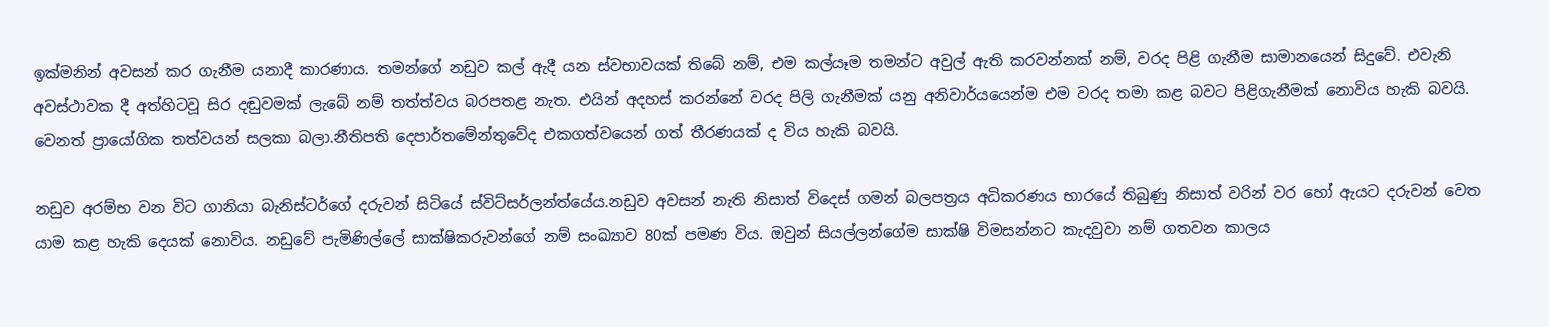ඉක්මනින් අවසන් කර ගැනීම යනාදී කාරණාය. තමන්ගේ නඩුව කල් ඇදී යන ස්වභාවයක් තිබේ නම්, එම කල්යෑම තමන්ට අවුල් ඇති කරවන්නක් නම්, වරද පිළි ගැනීම සාමානයෙන් සිදුවේ. එවැනි අවස්ථාවක දී අත්හිටවූ සිර දඬුවමක් ලැබේ නම් තත්ත්වය බරපතළ නැත. එයින් අදහස් කරන්නේ වරද පිලි ගැනීමක් යනු අනිවාර්යයෙන්ම එම වරද තමා කළ බවට පිළිගැනීමක් නොවිය හැකි බවයි. වෙනත් ප්‍රායෝගික තත්වයන් සලකා බලා.නීතිපති දෙපාර්තමේන්තුවේද එකගත්වයෙන් ගත් තීරණයක් ද විය හැකි බවයි.

නඩුව අරම්භ වන විට ගානියා බැනිස්ටර්ගේ දරුවන් සිටියේ ස්විට්සර්ලන්ත්යේය.නඩුව අවසන් නැති නිසාත් විදෙස් ගමන් බලපත්‍රය අධිකරණය භාරයේ තිබුණු නිසාත් වරින් වර හෝ ඇයට දරුවන් වෙත යාම කළ හැකි දෙයක් නොවිය. නඩුවේ පැමිණිල්ලේ සාක්ෂිකරුවන්ගේ නම් සංඛ්‍යාව 80ක් පමණ විය. ඔවුන් සියල්ලන්ගේම සාක්ෂි විමසන්නට කැදවුවා නම් ගතවන කාලය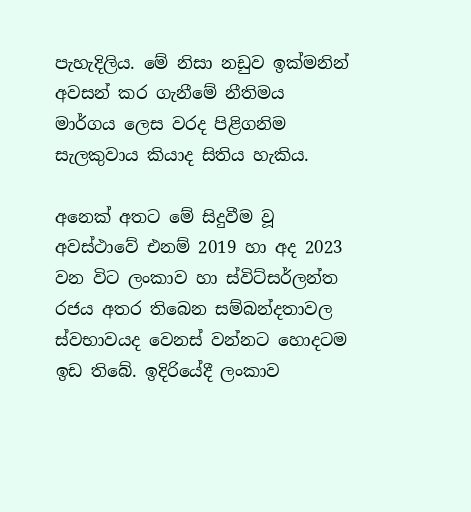පැහැදිලිය. මේ නිසා නඩුව ඉක්මනින් අවසන් කර ගැනීමේ නීතිමය මාර්ගය ලෙස වරද පිළිගනිම සැලකුවාය කියාද සිතිය හැකිය.

අනෙක් අතට මේ සිදුවීම වූ අවස්ථාවේ එනම් 2019 හා අද 2023 වන විට ලංකාව හා ස්විට්සර්ලන්ත රජය අතර තිබෙන සම්බන්දතාවල ස්වභාවයද වෙනස් වන්නට හොදටම ඉඩ තිබේ. ඉදිරියේදී ලංකාව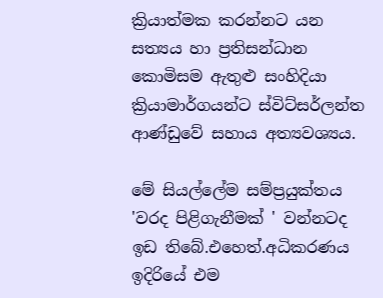ක්‍රියාත්මක කරන්නට යන සත්‍යය හා ප්‍රතිසන්ධාන කොමිසම ඇතුළු සංහිදියා ක්‍රියාමාර්ගයන්ට ස්විට්සර්ලන්ත ආණ්ඩුවේ සහාය අත්‍යවශ්‍යය.

මේ සියල්ලේම සම්ප්‍රයුක්තය 'වරද පිළිගැනීමක් ' වන්නටද ඉඩ තිබේ.එහෙත්.අධිකරණය ඉදිරියේ එම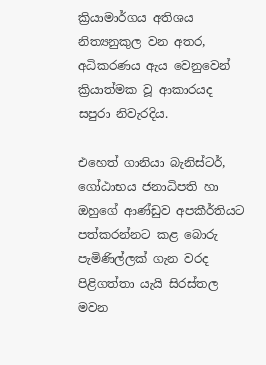ක්‍රියාමාර්ගය අතිශය නිත්‍යනුකුල වන අතර, අධිකරණය ඇය වෙනුවෙන් ක්‍රියාත්මක වූ ආකාරයද සපුරා නිවැරදිය.

එහෙත් ගානියා බැනිස්ටර්, ගෝඨාභය ජනාධිපති හා ඔහුගේ ආණ්ඩුව අපකීර්තියට පත්කරන්නට කළ බොරු පැමිණිල්ලක් ගැන වරද පිළිගත්තා යැයි සිරස්තල මවන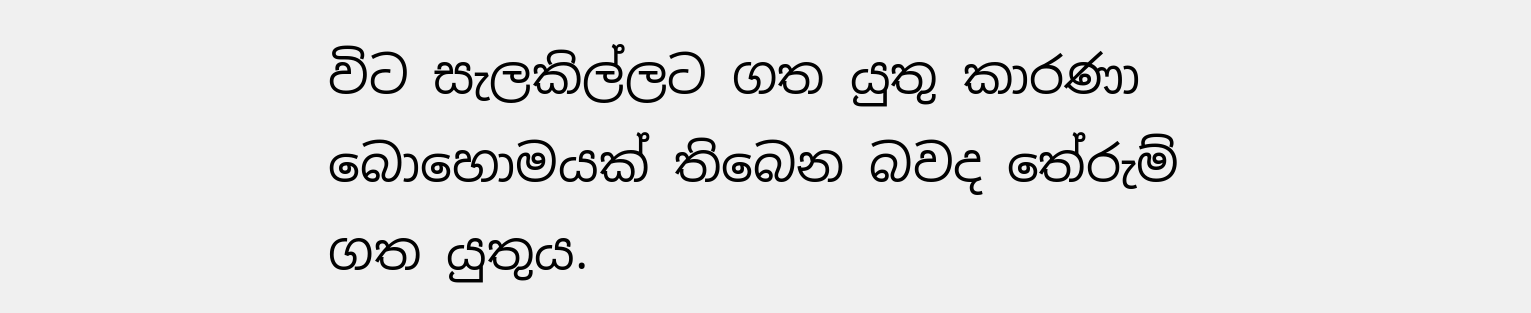විට සැලකිල්ලට ගත යුතු කාරණා බොහොමයක් තිබෙන බවද තේරුම් ගත යුතුය.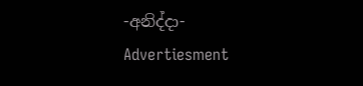-අනිද්දා-
Advertiesment